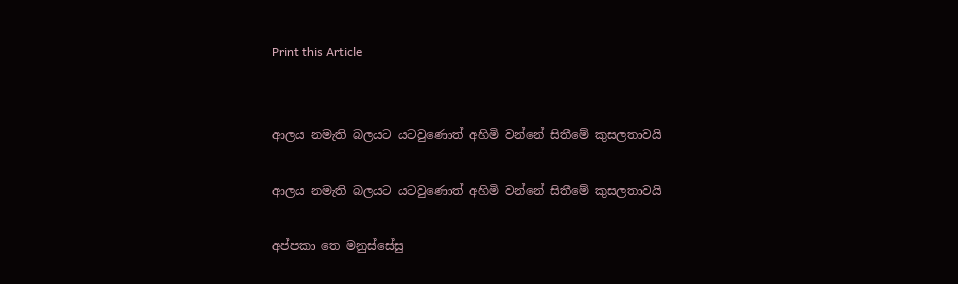Print this Article


ආලය නමැති බලයට යටවුණොත් අහිමි වන්නේ සිතීමේ කුසලතාවයි

ආලය නමැති බලයට යටවුණොත් අහිමි වන්නේ සිතීමේ කුසලතාවයි

අප්පකා තෙ මනුස්සේසු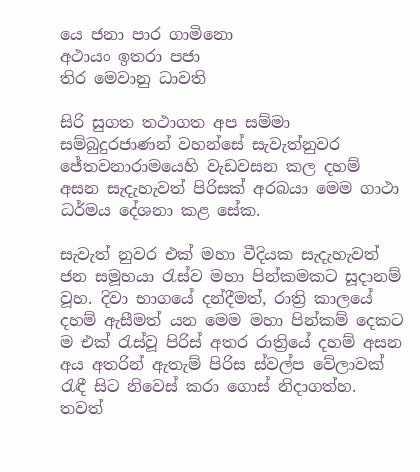යෙ ජනා පාර ගාමිනො
අථායං ඉතරා පජා
තිර මෙවානු ධාවති

සිරි සුගත තථාගත අප සම්මා සම්බුදුරජාණන් වහන්සේ සැවැත්නුවර ජේතවනාරාමයෙහි වැඩවසන කල දහම් අසන සැදැහැවත් පිරිසක් අරබයා මෙම ගාථා ධර්මය දේශනා කළ සේක.

සැවැත් නුවර එක් මහා වීදියක සැදැහැවත් ජන සමූහයා රැස්ව මහා පින්කමකට සූදානම් වූහ. දිවා භාගයේ දන්දීමත්, රාත්‍රි කාලයේ දහම් ඇසීමත් යන මෙම මහා පින්කම් දෙකට ම එක් රැස්වූ පිරිස් අතර රාත්‍රියේ දහම් අසන අය අතරින් ඇතැම් පිරිස ස්වල්ප වේලාවක් රැඳී සිට නිවෙස් කරා ගොස් නිදාගත්හ. තවත්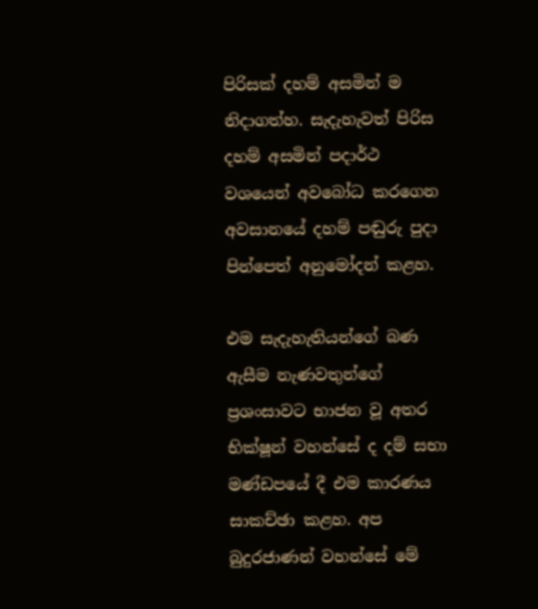පිරිසක් දහම් අසමින් ම නිදාගත්හ. සැදැහැවත් පිරිස දහම් අසමින් පදාර්ථ වශයෙන් අවබෝධ කරගෙන අවසානයේ දහම් පඬුරු පුදා පින්පෙත් අනුමෝදන් කළහ.

එම සැදැහැතියන්ගේ බණ ඇසීම නැණවතුන්ගේ ප්‍රශංසාවට භාජන වූ අතර භික්ෂූන් වහන්සේ ද දම් සභා මණ්ඩපයේ දී එම කාරණය සාකච්ඡා කළහ. අප බුදුරජාණන් වහන්සේ මේ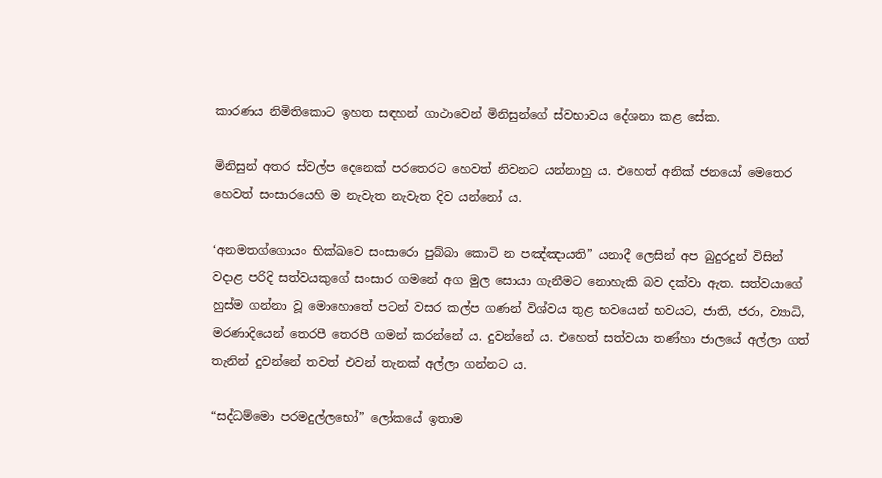කාරණය නිමිතිකොට ඉහත සඳහන් ගාථාවෙන් මිනිසුන්ගේ ස්වභාවය දේශනා කළ සේක.

මිනිසුන් අතර ස්වල්ප දෙනෙක් පරතෙරට හෙවත් නිවනට යන්නාහු ය. එහෙත් අනික් ජනයෝ මෙතෙර හෙවත් සංසාරයෙහි ම නැවැත නැවැත දිව යන්නෝ ය.

‘අනමතග්ගොයං භික්ඛවෙ සංසාරො පුබ්බා කොටි න පඤ්ඤායති” යනාදී ලෙසින් අප බුදුරදුන් විසින් වදාළ පරිදි සත්වයකුගේ සංසාර ගමනේ අග මුල සොයා ගැනීමට නොහැකි බව දක්වා ඇත. සත්වයාගේ හුස්ම ගන්නා වූ මොහොතේ පටන් වසර කල්ප ගණන් විශ්වය තුළ භවයෙන් භවයට, ජාති, ජරා, ව්‍යාධි, මරණාදියෙන් තෙරපී තෙරපී ගමන් කරන්නේ ය. දුවන්නේ ය. එහෙත් සත්වයා තණ්හා ජාලයේ අල්ලා ගත් තැනින් දුවන්නේ තවත් එවන් තැනක් අල්ලා ගන්නට ය.

“සද්ධම්මො පරමදුල්ලභෝ” ලෝකයේ ඉතාම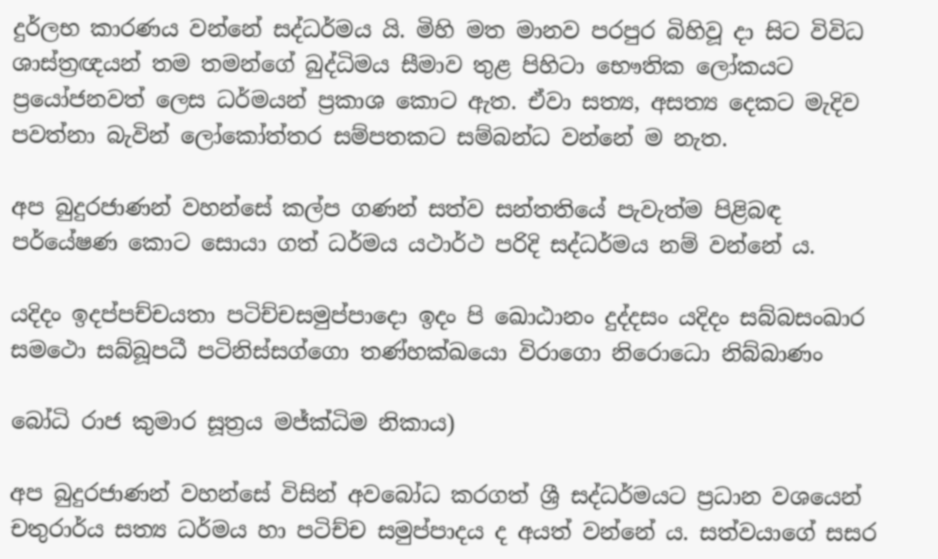දුර්ලභ කාරණය වන්නේ සද්ධර්මය යි. මිහි මත මානව පරපුර බිහිවූ දා සිට විවිධ ශාස්ත්‍රඥයන් තම තමන්ගේ බුද්ධිමය සීමාව තුළ පිහිටා භෞතික ලෝකයට ප්‍රයෝජනවත් ලෙස ධර්මයන් ප්‍රකාශ කොට ඇත. ඒවා සත්‍ය, අසත්‍ය දෙකට මැදිව පවත්නා බැවින් ලෝකෝත්තර සම්පතකට සම්බන්ධ වන්නේ ම නැත.

අප බුදුරජාණන් වහන්සේ කල්ප ගණන් සත්ව සන්තතියේ පැවැත්ම පිළිබඳ පර්යේෂණ කොට සොයා ගත් ධර්මය යථාර්ථ පරිදි සද්ධර්මය නම් වන්නේ ය.

යදිදං ඉදප්පච්චයතා පටිච්චසමුප්පාදො ඉදං පි ඛොඨානං දුද්දසං යදිදං සබ්බසංඛාර සමථො සබ්බූපධී පටිනිස්සග්ගො තණ්හක්ඛයො විරාගො නිරොධො නිබ්බාණං

බෝධි රාජ කුමාර සූත්‍රය මජ්ක්‍ධිම නිකාය)

අප බුදුරජාණන් වහන්සේ විසින් අවබෝධ කරගත් ශ්‍රී සද්ධර්මයට ප්‍රධාන වශයෙන් චතුරාර්ය සත්‍ය ධර්මය හා පටිච්ච සමුප්පාදය ද අයත් වන්නේ ය. සත්වයාගේ සසර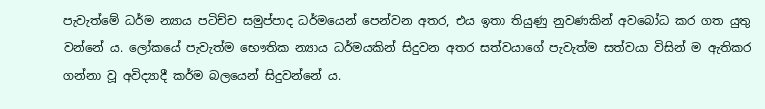පැවැත්මේ ධර්ම න්‍යාය පටිච්ච සමුප්පාද ධර්මයෙන් පෙන්වන අතර, එය ඉතා තියුණු නුවණකින් අවබෝධ කර ගත යුතු වන්නේ ය. ලෝකයේ පැවැත්ම භෞතික න්‍යාය ධර්මයකින් සිදුවන අතර සත්වයාගේ පැවැත්ම සත්වයා විසින් ම ඇතිකර ගන්නා වූ අවිද්‍යාදී කර්ම බලයෙන් සිදුවන්නේ ය.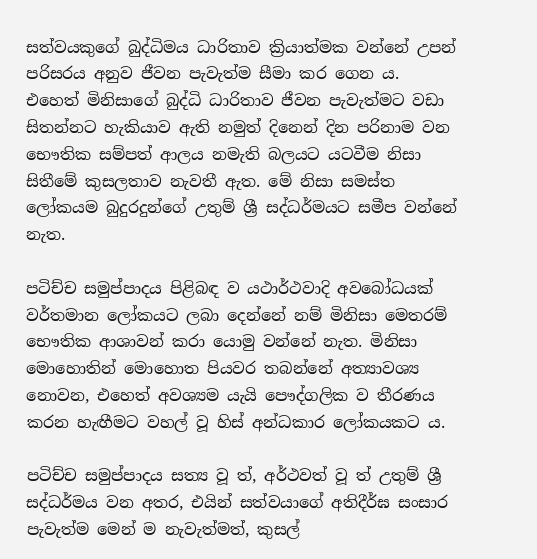සත්වයකුගේ බුද්ධිමය ධාරිතාව ක්‍රියාත්මක වන්නේ උපන් පරිසරය අනුව ජීවන පැවැත්ම සීමා කර ගෙන ය. එහෙත් මිනිසාගේ බුද්ධි ධාරිතාව ජීවන පැවැත්මට වඩා සිතන්නට හැකියාව ඇති නමුත් දිනෙන් දින පරිනාම වන භෞතික සම්පත් ආලය නමැති බලයට යටවීම නිසා සිතීමේ කුසලතාව නැවතී ඇත. මේ නිසා සමස්ත ලෝකයම බුදුරදුන්ගේ උතුම් ශ්‍රී සද්ධර්මයට සමීප වන්නේ නැත.

පටිච්ච සමුප්පාදය පිළිබඳ ව යථාර්ථවාදි අවබෝධයක් වර්තමාන ලෝකයට ලබා දෙන්නේ නම් මිනිසා මෙතරම් භෞතික ආශාවන් කරා යොමු වන්නේ නැත. මිනිසා මොහොතින් මොහොත පියවර තබන්නේ අත්‍යාවශ්‍ය නොවන, එහෙත් අවශ්‍යම යැයි පෞද්ගලික ව තීරණය කරන හැඟීමට වහල් වූ හිස් අන්ධකාර ලෝකයකට ය.

පටිච්ච සමුප්පාදය සත්‍ය වූ ත්, අර්ථවත් වූ ත් උතුම් ශ්‍රී සද්ධර්මය වන අතර, එයින් සත්වයාගේ අතිදීර්ඝ සංසාර පැවැත්ම මෙන් ම නැවැත්මත්, කුසල්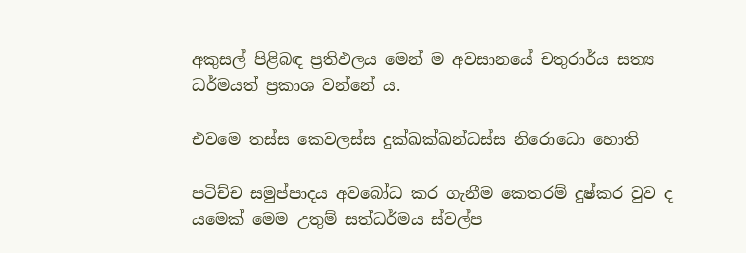අකුසල් පිළිබඳ ප්‍රතිඵලය මෙන් ම අවසානයේ චතුරාර්ය සත්‍ය ධර්මයත් ප්‍රකාශ වන්නේ ය.

එවමෙ තස්ස කෙවලස්ස දුක්ඛක්ඛන්ධස්ස නිරොධො හොති

පටිච්ච සමුප්පාදය අවබෝධ කර ගැනීම කෙතරම් දුෂ්කර වුව ද යමෙක් මෙම උතුම් සත්ධර්මය ස්වල්ප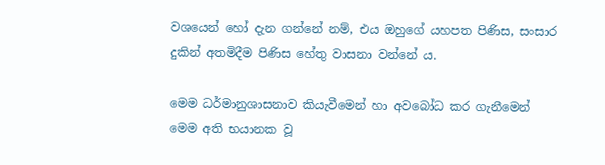වශයෙන් හෝ දැන ගන්නේ නම්, එය ඔහුගේ යහපත පිණිස, සංසාර දුකින් අතමිදීම පිණිස හේතු වාසනා වන්නේ ය.

මෙම ධර්මානුශාසනාව කියැවීමෙන් හා අවබෝධ කර ගැනීමෙන් මෙම අති භයානක වූ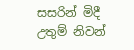සසරින් මිදී උතුම් නිවන්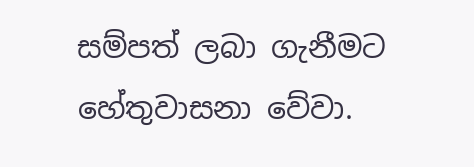සම්පත් ලබා ගැනීමට හේතුවාසනා වේවා.